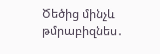Ծեծից մինչև թմրաբիզնես․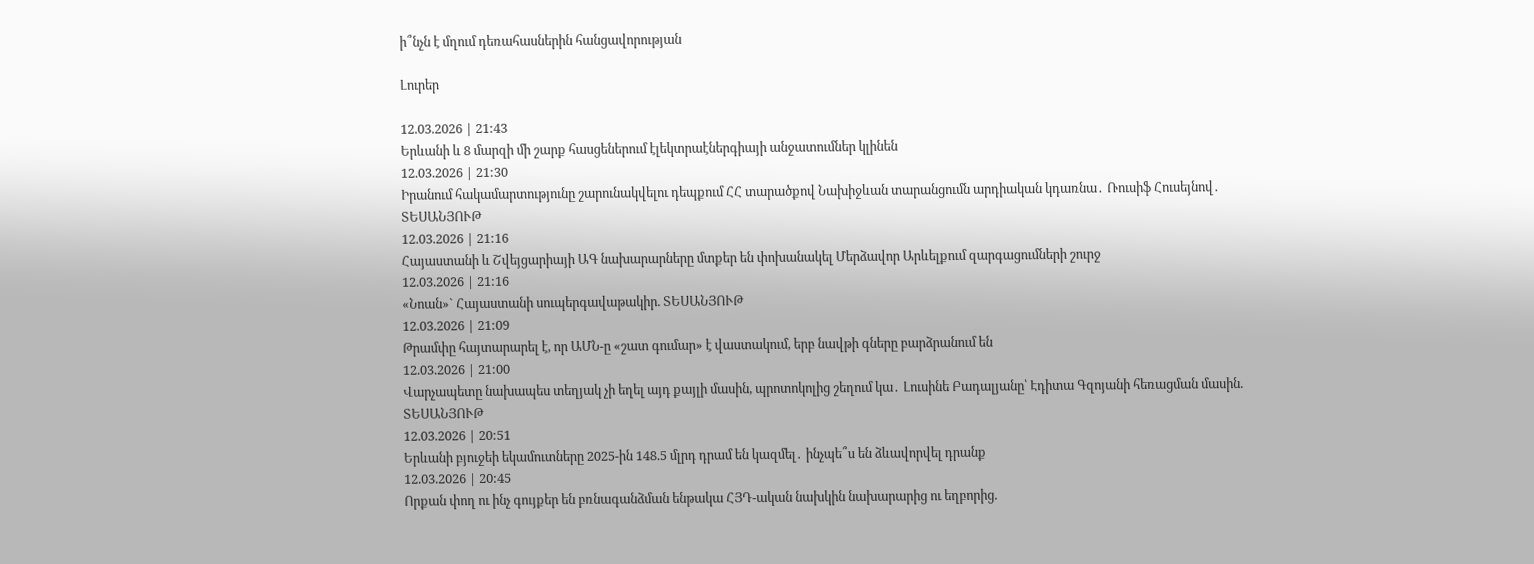ի՞նչն է մղում դեռահասներին հանցավորության

Լուրեր

12.03.2026 | 21:43
Երևանի և 8 մարզի մի շարք հասցեներում էլեկտրաէներգիայի անջատումներ կլինեն
12.03.2026 | 21:30
Իրանում հակամարտությունը շարունակվելու դեպքում ՀՀ տարածքով Նախիջևան տարանցումն արդիական կդառնա․ Ռուսիֆ Հուսեյնով․ ՏԵՍԱՆՅՈՒԹ
12.03.2026 | 21:16
Հայաստանի և Շվեյցարիայի ԱԳ նախարարները մտքեր են փոխանակել Մերձավոր Արևելքում զարգացումների շուրջ
12.03.2026 | 21:16
«Նոան»` Հայաստանի սուպերգավաթակիր. ՏԵՍԱՆՅՈՒԹ
12.03.2026 | 21:09
Թրամփը հայտարարել է, որ ԱՄՆ-ը «շատ գումար» է վաստակում, երբ նավթի գները բարձրանում են
12.03.2026 | 21:00
Վարչապետը նախապես տեղյակ չի եղել այդ քայլի մասին, պրոտոկոլից շեղում կա․ Լուսինե Բադալյանը՝ Էդիտա Գզոյանի հեռացման մասին. ՏԵՍԱՆՅՈՒԹ
12.03.2026 | 20:51
Երևանի բյուջեի եկամուտները 2025-ին 148.5 մլրդ դրամ են կազմել․ ինչպե՞ս են ձևավորվել դրանք
12.03.2026 | 20:45
Որքան փող ու ինչ գույքեր են բռնագանձման ենթակա ՀՅԴ-ական նախկին նախարարից ու եղբորից.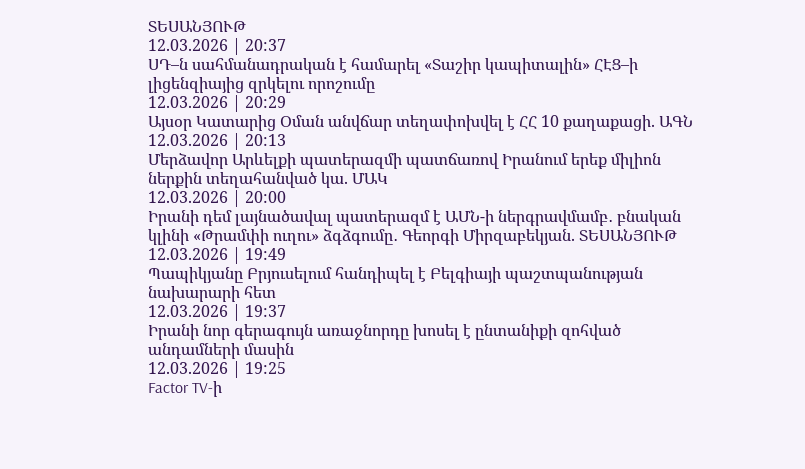ՏԵՍԱՆՅՈՒԹ
12.03.2026 | 20:37
ՍԴ–ն սահմանադրական է համարել «Տաշիր կապիտալին» ՀԷՑ–ի լիցենզիայից զրկելու որոշումը
12.03.2026 | 20:29
Այսօր Կատարից Օման անվճար տեղափոխվել է ՀՀ 10 քաղաքացի. ԱԳՆ
12.03.2026 | 20:13
Մերձավոր Արևելքի պատերազմի պատճառով Իրանում երեք միլիոն ներքին տեղահանված կա. ՄԱԿ
12.03.2026 | 20:00
Իրանի դեմ լայնածավալ պատերազմ է ԱՄՆ-ի ներգրավմամբ․ բնական կլինի «Թրամփի ուղու» ձգձգումը․ Գեորգի Միրզաբեկյան. ՏԵՍԱՆՅՈՒԹ
12.03.2026 | 19:49
Պապիկյանը Բրյուսելում հանդիպել է Բելգիայի պաշտպանության նախարարի հետ
12.03.2026 | 19:37
Իրանի նոր գերագույն առաջնորդը խոսել է ընտանիքի զոհված անդամների մասին
12.03.2026 | 19:25
Factor TV-ի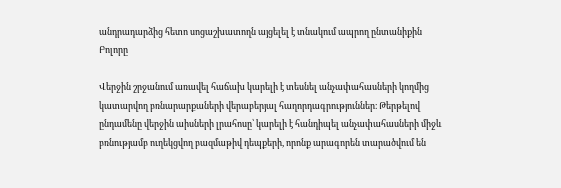անդրադարձից հետո սոցաշխատողն այցելել է տնակում ապրող ընտանիքին
Բոլորը

Վերջին շրջանում առավել հաճախ կարելի է տեսնել անչափահասների կողմից կատարվող բռնարարքաների վերաբերյալ հաղորդագրություններ։ Թերթելով ընդամենը վերջին աիսների լրահոսը՝ կարելի է հանդիպել անչափահասների միջև բռնությամբ ուղեկցվող բազմաթիվ դեպքերի, որոնք արագորեն տարածվում են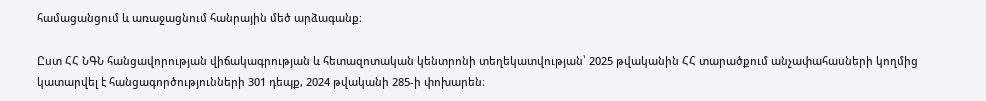համացանցում և առաջացնում հանրային մեծ արձագանք։

Ըստ ՀՀ ՆԳՆ հանցավորության վիճակագրության և հետազոտական կենտրոնի տեղեկատվության՝ 2025 թվականին ՀՀ տարածքում անչափահասների կողմից կատարվել է հանցագործությունների 301 դեպք, 2024 թվականի 285-ի փոխարեն։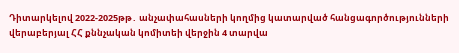Դիտարկելով 2022-2025թթ․ անչափահասների կողմից կատարված հանցագործությունների վերաբերյալ ՀՀ քննչական կոմիտեի վերջին 4 տարվա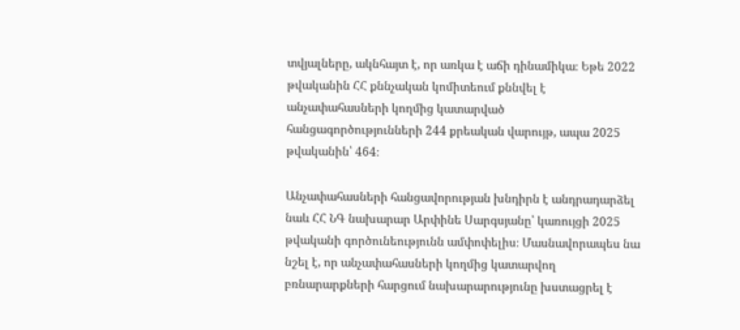տվյալները, ակնհայտ է, որ առկա է աճի դինամիկա։ Եթե 2022 թվականին ՀՀ քննչական կոմիտեում քննվել է անչափահասների կողմից կատարված հանցագործությունների 244 քրեական վարույթ, ապա 2025 թվականին՝ 464։

Անչափահասների հանցավորության խնդիրն է անդրադարձել նաև ՀՀ ՆԳ նախարար Արփինե Սարգսյանը՝ կառույցի 2025 թվականի գործունեությունն ամփոփելիս։ Մասնավորապես նա նշել է, որ անչափահասների կողմից կատարվող բռնարարքների հարցում նախարարությունը խստացրել է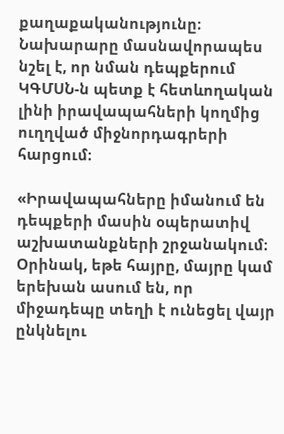քաղաքականությունը։ Նախարարը մասնավորապես նշել է, որ նման դեպքերում ԿԳՄՍՆ-ն պետք է հետևողական լինի իրավապահների կողմից ուղղված միջնորդագրերի հարցում։

«Իրավապահները իմանում են դեպքերի մասին օպերատիվ աշխատանքների շրջանակում։ Օրինակ, եթե հայրը, մայրը կամ երեխան ասում են, որ միջադեպը տեղի է ունեցել վայր ընկնելու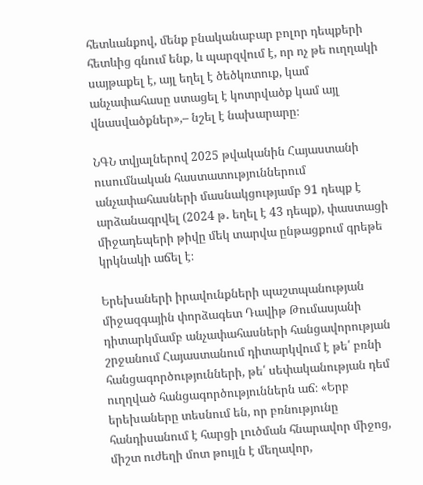հետևանքով, մենք բնականաբար բոլոր դեպքերի հետևից գնում ենք, և պարզվում է, որ ոչ թե ուղղակի սայթաքել է, այլ եղել է ծեծկռտուք, կամ անչափահասը ստացել է կոտրվածք կամ այլ վնասվածքներ»,– նշել է նախարարը։

ՆԳՆ տվյալներով 2025 թվականին Հայաստանի ուսումնական հաստատություններում անչափահասների մասնակցությամբ 91 դեպք է արձանագրվել (2024 թ․ եղել է 43 դեպք), փաստացի միջադեպերի թիվը մեկ տարվա ընթացքում գրեթե կրկնակի աճել է։

Երեխաների իրավունքների պաշտպանության միջազգային փորձագետ Դավիթ Թումասյանի դիտարկմամբ անչափահասների հանցավորության շրջանում Հայաստանում դիտարկվում է թե՛ բռնի հանցագործությունների, թե՛ սեփականության դեմ ուղղված հանցագործություններն աճ։ «Երբ երեխաները տեսնում են, որ բռնությունը հանդիսանում է հարցի լուծման հնարավոր միջոց, միշտ ուժեղի մոտ թույլն է մեղավոր,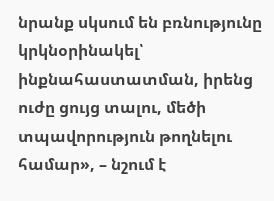նրանք սկսում են բռնությունը կրկնօրինակել՝ ինքնահաստատման, իրենց ուժը ցույց տալու, մեծի տպավորություն թողնելու համար», – նշում է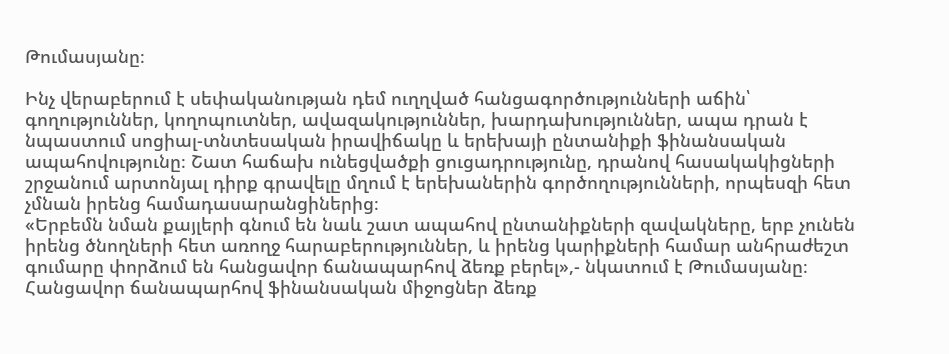Թումասյանը։

Ինչ վերաբերում է սեփականության դեմ ուղղված հանցագործությունների աճին՝ գողություններ, կողոպուտներ, ավազակություններ, խարդախություններ, ապա դրան է նպաստում սոցիալ-տնտեսական իրավիճակը և երեխայի ընտանիքի ֆինանսական ապահովությունը։ Շատ հաճախ ունեցվածքի ցուցադրությունը, դրանով հասակակիցների շրջանում արտոնյալ դիրք գրավելը մղում է երեխաներին գործողությունների, որպեսզի հետ չմնան իրենց համադասարանցիներից։
«Երբեմն նման քայլերի գնում են նաև շատ ապահով ընտանիքների զավակները, երբ չունեն իրենց ծնողների հետ առողջ հարաբերություններ, և իրենց կարիքների համար անհրաժեշտ գումարը փորձում են հանցավոր ճանապարհով ձեռք բերել»,- նկատում է Թումասյանը։
Հանցավոր ճանապարհով ֆինանսական միջոցներ ձեռք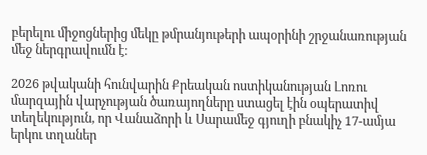բերելու միջոցներից մեկը թմրանյութերի ապօրինի շրջանառության մեջ ներգրավումն է։

2026 թվականի հունվարին Քրեական ոստիկանության Լոռու մարզային վարչության ծառայողները ստացել էին օպերատիվ տեղեկություն, որ Վանաձորի և Սարամեջ գյուղի բնակիչ 17-ամյա երկու տղաներ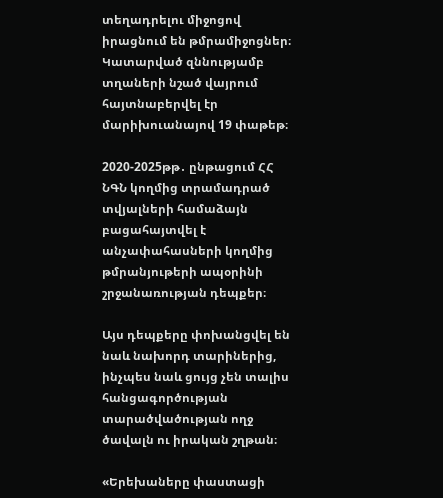տեղադրելու միջոցով իրացնում են թմրամիջոցներ։ Կատարված զննությամբ տղաների նշած վայրում հայտնաբերվել էր մարիխուանայով 19 փաթեթ։

2020-2025թթ․ ընթացում ՀՀ ՆԳՆ կողմից տրամադրած տվյալների համաձայն բացահայտվել է անչափահասների կողմից թմրանյութերի ապօրինի շրջանառության դեպքեր։

Այս դեպքերը փոխանցվել են նաև նախորդ տարիներից, ինչպես նաև ցույց չեն տալիս հանցագործության տարածվածության ողջ ծավալն ու իրական շղթան։

«Երեխաները փաստացի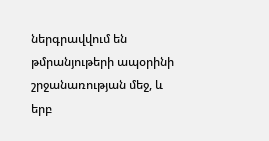ներգրավվում են թմրանյութերի ապօրինի շրջանառության մեջ, և երբ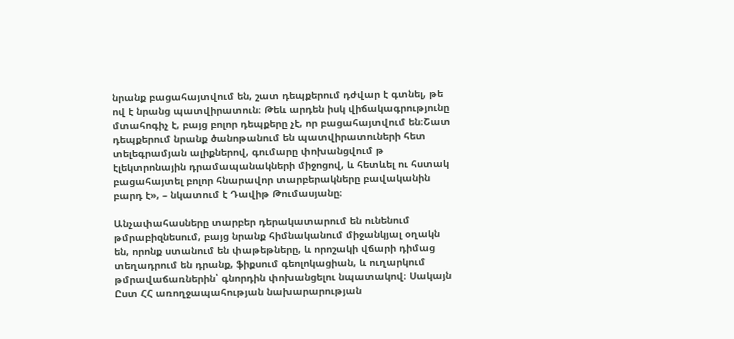նրանք բացահայտվում են, շատ դեպքերում դժվար է գտնել, թե ով է նրանց պատվիրատուն։ Թեև արդեն իսկ վիճակագրությունը մտահոգիչ է, բայց բոլոր դեպքերը չէ, որ բացահայտվում են։Շատ դեպքերում նրանք ծանոթանում են պատվիրատուների հետ տելեգրամյան ալիքներով, գումարը փոխանցվում թ էլեկտրոնային դրամապանակների միջոցով, և հետևել ու հստակ բացահայտել բոլոր հնարավոր տարբերակները բավականին բարդ է», – նկատում է Դավիթ Թումասյանը։

Անչափահասները տարբեր դերակատարում են ունենում թմրաբիզնեսում, բայց նրանք հիմնականում միջանկյալ օղակն են, որոնք ստանում են փաթեթները, և որոշակի վճարի դիմաց տեղադրում են դրանք, ֆիքսում գեոլոկացիան, և ուղարկում թմրավաճառներին՝ գնորդին փոխանցելու նպատակով։ Սակայն Ըստ ՀՀ առողջապահության նախարարության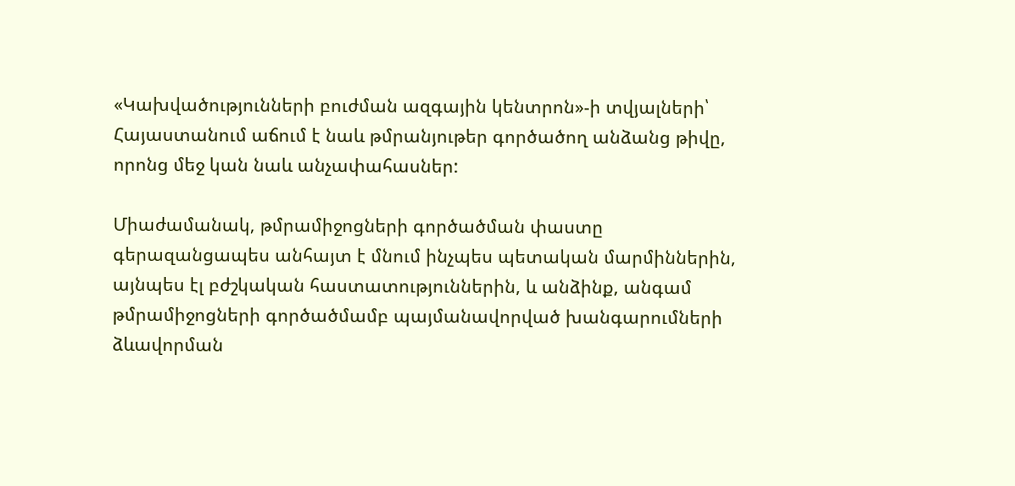«Կախվածությունների բուժման ազգային կենտրոն»-ի տվյալների՝ Հայաստանում աճում է նաև թմրանյութեր գործածող անձանց թիվը, որոնց մեջ կան նաև անչափահասներ:

Միաժամանակ, թմրամիջոցների գործածման փաստը գերազանցապես անհայտ է մնում ինչպես պետական մարմիններին, այնպես էլ բժշկական հաստատություններին, և անձինք, անգամ թմրամիջոցների գործածմամբ պայմանավորված խանգարումների ձևավորման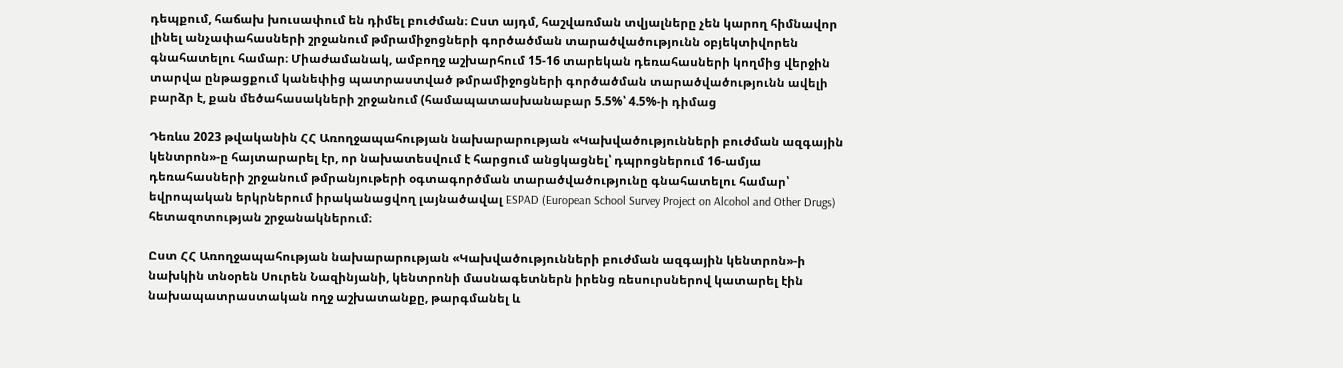դեպքում, հաճախ խուսափում են դիմել բուժման։ Ըստ այդմ, հաշվառման տվյալները չեն կարող հիմնավոր լինել անչափահասների շրջանում թմրամիջոցների գործածման տարածվածությունն օբյեկտիվորեն գնահատելու համար։ Միաժամանակ, ամբողջ աշխարհում 15-16 տարեկան դեռահասների կողմից վերջին տարվա ընթացքում կանեփից պատրաստված թմրամիջոցների գործածման տարածվածությունն ավելի բարձր է, քան մեծահասակների շրջանում (համապատասխանաբար 5.5%՝ 4.5%-ի դիմաց

Դեռևս 2023 թվականին ՀՀ Առողջապահության նախարարության «Կախվածությունների բուժման ազգային կենտրոն»-ը հայտարարել էր, որ նախատեսվում է հարցում անցկացնել՝ դպրոցներում 16-ամյա դեռահասների շրջանում թմրանյութերի օգտագործման տարածվածությունը գնահատելու համար՝ եվրոպական երկրներում իրականացվող լայնածավալ ESPAD (European School Survey Project on Alcohol and Other Drugs) հետազոտության շրջանակներում։

Ըստ ՀՀ Առողջապահության նախարարության «Կախվածությունների բուժման ազգային կենտրոն»-ի նախկին տնօրեն Սուրեն Նազինյանի, կենտրոնի մասնագետներն իրենց ռեսուրսներով կատարել էին նախապատրաստական ողջ աշխատանքը, թարգմանել և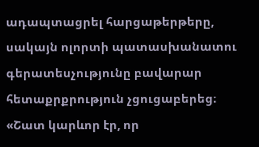ադապտացրել հարցաթերթերը, սակայն ոլորտի պատասխանատու գերատեսչությունը բավարար հետաքրքրություն չցուցաբերեց։
«Շատ կարևոր էր, որ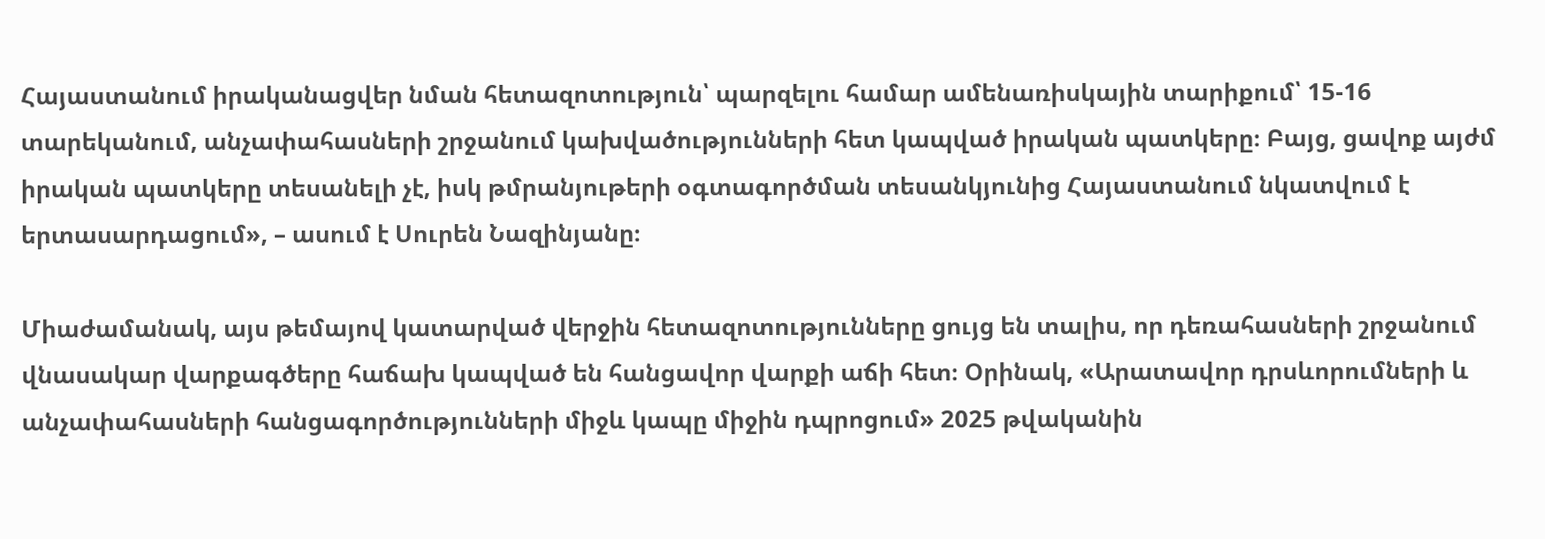Հայաստանում իրականացվեր նման հետազոտություն՝ պարզելու համար ամենառիսկային տարիքում՝ 15-16 տարեկանում, անչափահասների շրջանում կախվածությունների հետ կապված իրական պատկերը։ Բայց, ցավոք այժմ իրական պատկերը տեսանելի չէ, իսկ թմրանյութերի օգտագործման տեսանկյունից Հայաստանում նկատվում է երտասարդացում», – ասում է Սուրեն Նազինյանը։

Միաժամանակ, այս թեմայով կատարված վերջին հետազոտությունները ցույց են տալիս, որ դեռահասների շրջանում վնասակար վարքագծերը հաճախ կապված են հանցավոր վարքի աճի հետ։ Օրինակ, «Արատավոր դրսևորումների և անչափահասների հանցագործությունների միջև կապը միջին դպրոցում» 2025 թվականին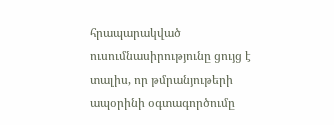հրապարակված ուսումնասիրությունը ցույց է տալիս, որ թմրանյութերի ապօրինի օգտագործումը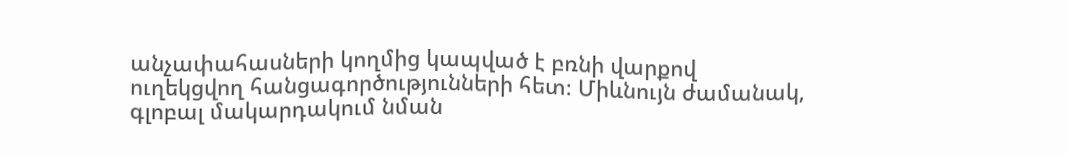անչափահասների կողմից կապված է բռնի վարքով ուղեկցվող հանցագործությունների հետ։ Միևնույն ժամանակ, գլոբալ մակարդակում նման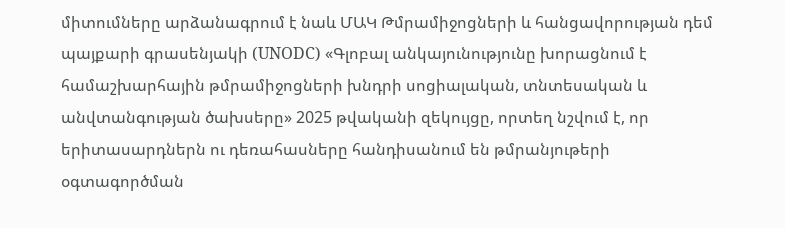միտումները արձանագրում է նաև ՄԱԿ Թմրամիջոցների և հանցավորության դեմ պայքարի գրասենյակի (UNODC) «Գլոբալ անկայունությունը խորացնում է համաշխարհային թմրամիջոցների խնդրի սոցիալական, տնտեսական և անվտանգության ծախսերը» 2025 թվականի զեկույցը, որտեղ նշվում է, որ երիտասարդներն ու դեռահասները հանդիսանում են թմրանյութերի օգտագործման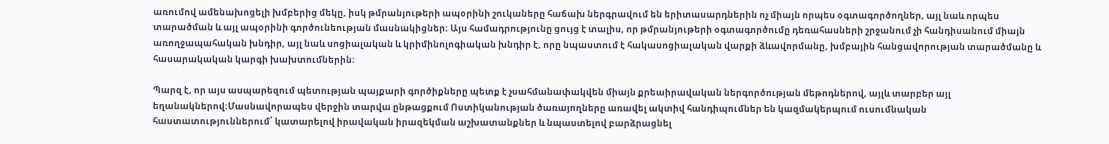առումով ամենախոցելի խմբերից մեկը, իսկ թմրանյութերի ապօրինի շուկաները հաճախ ներգրավում են երիտասարդներին ոչ միայն որպես օգտագործողներ, այլ նաև որպես տարածման և այլ ապօրինի գործունեության մասնակիցներ։ Այս համադրությունը ցույց է տալիս, որ թմրանյութերի օգտագործումը դեռահասների շրջանում չի հանդիսանում միայն առողջապահական խնդիր, այլ նաև սոցիալական և կրիմինոլոգիական խնդիր է, որը նպաստում է հակասոցիալական վարքի ձևավորմանը, խմբային հանցավորության տարածմանը և հասարակական կարգի խախտումներին։

Պարզ է, որ այս ասպարեզում պետության պայքարի գործիքները պետք է չսահմանափակվեն միայն քրեաիրավական ներգործության մեթոդներով, այլև տարբեր այլ եղանակներով։Մասնավորապես վերջին տարվա ընթացքում Ոստիկանության ծառայողները առավել ակտիվ հանդիպումներ են կազմակերպում ուսումնական հաստատություններում՝ կատարելով իրավական իրազեկման աշխատանքներ և նպաստելով բարձրացնել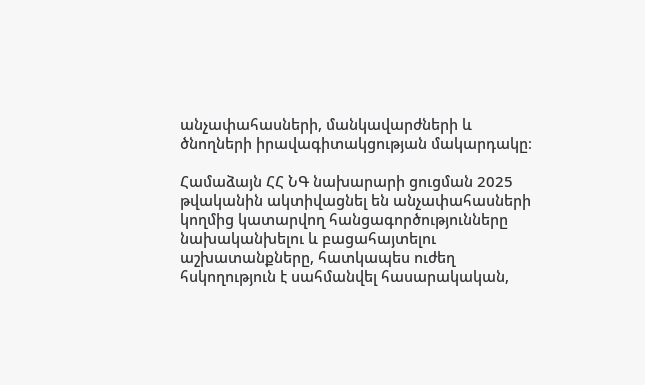անչափահասների, մանկավարժների և ծնողների իրավագիտակցության մակարդակը։

Համաձայն ՀՀ ՆԳ նախարարի ցուցման 2025 թվականին ակտիվացնել են անչափահասների կողմից կատարվող հանցագործությունները նախականխելու և բացահայտելու աշխատանքները, հատկապես ուժեղ հսկողություն է սահմանվել հասարակական,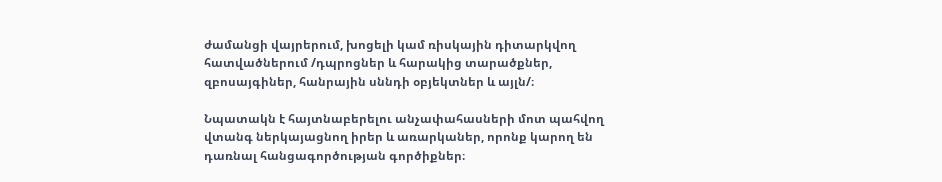ժամանցի վայրերում, խոցելի կամ ռիսկային դիտարկվող հատվածներում /դպրոցներ և հարակից տարածքներ, զբոսայգիներ, հանրային սննդի օբյեկտներ և այլն/։

Նպատակն է հայտնաբերելու անչափահասների մոտ պահվող վտանգ ներկայացնող իրեր և առարկաներ, որոնք կարող են դառնալ հանցագործության գործիքներ։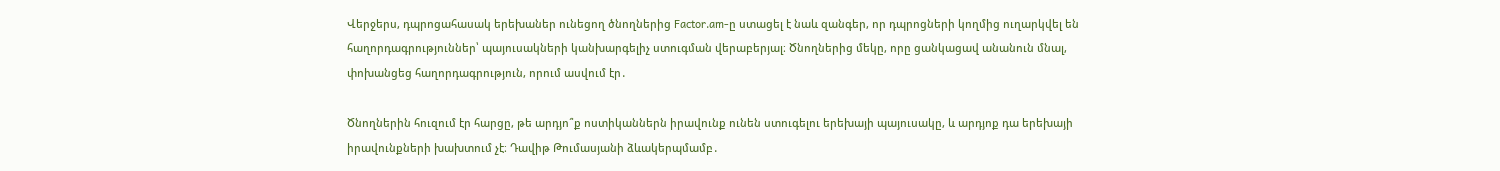Վերջերս, դպրոցահասակ երեխաներ ունեցող ծնողներից Factor.am-ը ստացել է նաև զանգեր, որ դպրոցների կողմից ուղարկվել են հաղորդագրություններ՝ պայուսակների կանխարգելիչ ստուգման վերաբերյալ։ Ծնողներից մեկը, որը ցանկացավ անանուն մնալ, փոխանցեց հաղորդագրություն, որում ասվում էր․

Ծնողներին հուզում էր հարցը, թե արդյո՞ք ոստիկաններն իրավունք ունեն ստուգելու երեխայի պայուսակը, և արդյոք դա երեխայի իրավունքների խախտում չէ։ Դավիթ Թումասյանի ձևակերպմամբ․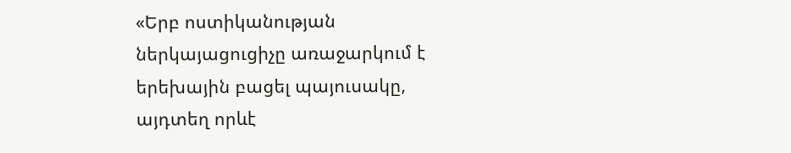«Երբ ոստիկանության ներկայացուցիչը առաջարկում է երեխային բացել պայուսակը, այդտեղ որևէ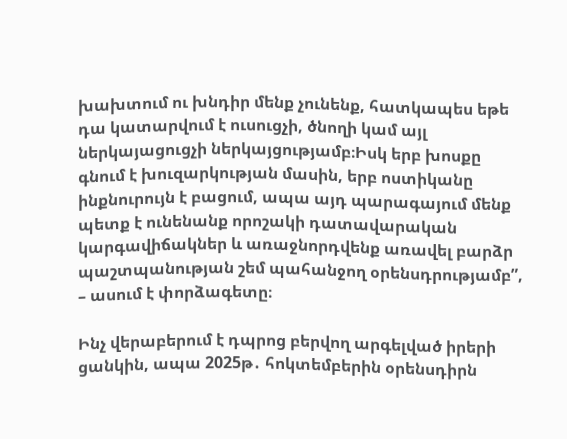խախտում ու խնդիր մենք չունենք, հատկապես եթե դա կատարվում է ուսուցչի, ծնողի կամ այլ ներկայացուցչի ներկայցությամբ։Իսկ երբ խոսքը գնում է խուզարկության մասին, երբ ոստիկանը ինքնուրույն է բացում, ապա այդ պարագայում մենք պետք է ունենանք որոշակի դատավարական կարգավիճակներ և առաջնորդվենք առավել բարձր պաշտպանության շեմ պահանջող օրենսդրությամբ”, – ասում է փորձագետը։

Ինչ վերաբերում է դպրոց բերվող արգելված իրերի ցանկին, ապա 2025թ․ հոկտեմբերին օրենսդիրն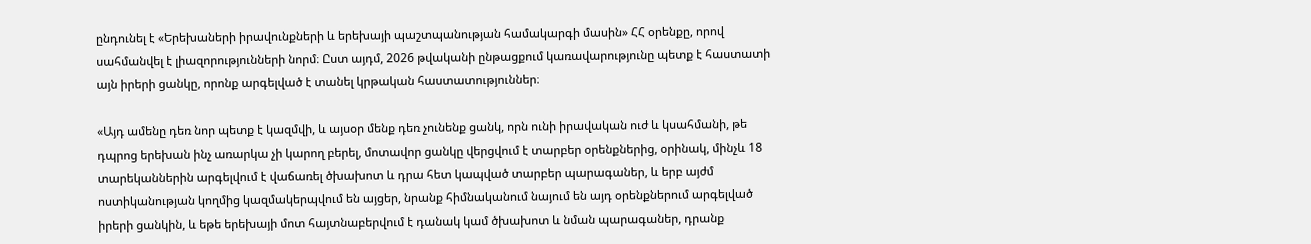ընդունել է «Երեխաների իրավունքների և երեխայի պաշտպանության համակարգի մասին» ՀՀ օրենքը, որով սահմանվել է լիազորությունների նորմ։ Ըստ այդմ, 2026 թվականի ընթացքում կառավարությունը պետք է հաստատի այն իրերի ցանկը, որոնք արգելված է տանել կրթական հաստատություններ։

«Այդ ամենը դեռ նոր պետք է կազմվի, և այսօր մենք դեռ չունենք ցանկ, որն ունի իրավական ուժ և կսահմանի, թե դպրոց երեխան ինչ առարկա չի կարող բերել, մոտավոր ցանկը վերցվում է տարբեր օրենքներից, օրինակ, մինչև 18 տարեկաններին արգելվում է վաճառել ծխախոտ և դրա հետ կապված տարբեր պարագաներ, և երբ այժմ ոստիկանության կողմից կազմակերպվում են այցեր, նրանք հիմնականում նայում են այդ օրենքներում արգելված իրերի ցանկին, և եթե երեխայի մոտ հայտնաբերվում է դանակ կամ ծխախոտ և նման պարագաներ, դրանք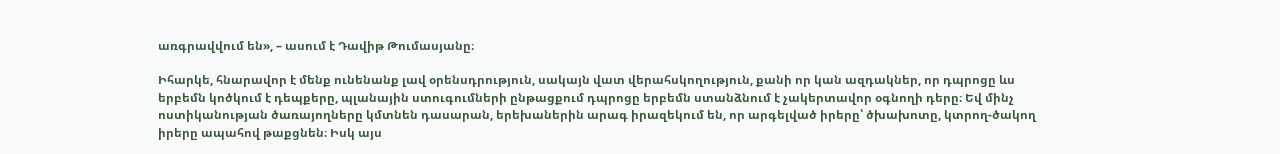առգրավվում են», – ասում է Դավիթ Թումասյանը։

Իհարկե, հնարավոր է մենք ունենանք լավ օրենսդրություն, սակայն վատ վերահսկողություն, քանի որ կան ազդակներ, որ դպրոցը ևս երբեմն կոծկում է դեպքերը, պլանային ստուգումների ընթացքում դպրոցը երբեմն ստանձնում է չակերտավոր օգնողի դերը։ Եվ մինչ ոստիկանության ծառայողները կմտնեն դասարան, երեխաներին արագ իրազեկում են, որ արգելված իրերը՝ ծխախոտը, կտրող-ծակող իրերը ապահով թաքցնեն։ Իսկ այս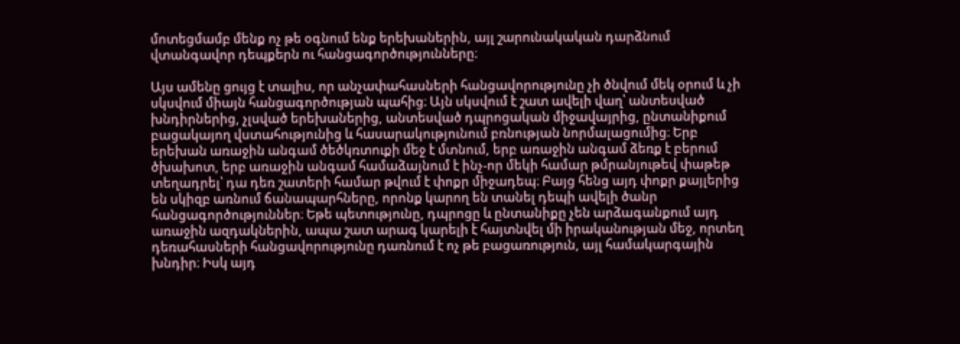մոտեցմամբ մենք ոչ թե օգնում ենք երեխաներին, այլ շարունակական դարձնում վտանգավոր դեպքերն ու հանցագործությունները։

Այս ամենը ցույց է տալիս, որ անչափահասների հանցավորությունը չի ծնվում մեկ օրում և չի սկսվում միայն հանցագործության պահից։ Այն սկսվում է շատ ավելի վաղ՝ անտեսված խնդիրներից, չլսված երեխաներից, անտեսված դպրոցական միջավայրից, ընտանիքում բացակայող վստահությունից և հասարակությունում բռնության նորմալացումից։ Երբ երեխան առաջին անգամ ծեծկռտուքի մեջ է մտնում, երբ առաջին անգամ ձեռք է բերում ծխախոտ, երբ առաջին անգամ համաձայնում է ինչ-որ մեկի համար թմրանյութեվ փաթեթ տեղադրել՝ դա դեռ շատերի համար թվում է փոքր միջադեպ։ Բայց հենց այդ փոքր քայլերից են սկիզբ առնում ճանապարհները, որոնք կարող են տանել դեպի ավելի ծանր հանցագործություններ։ Եթե պետությունը, դպրոցը և ընտանիքը չեն արձագանքում այդ առաջին ազդակներին, ապա շատ արագ կարելի է հայտնվել մի իրականության մեջ, որտեղ դեռահասների հանցավորությունը դառնում է ոչ թե բացառություն, այլ համակարգային խնդիր։ Իսկ այդ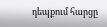դեպքում հարցը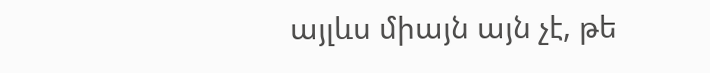այլևս միայն այն չէ, թե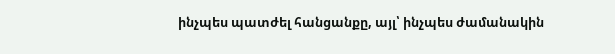ինչպես պատժել հանցանքը, այլ՝ ինչպես ժամանակին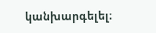կանխարգելել։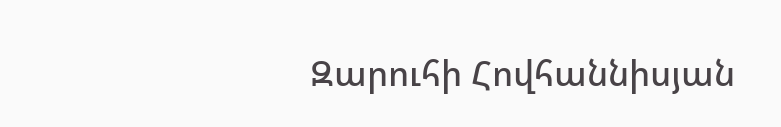Զարուհի Հովհաննիսյան